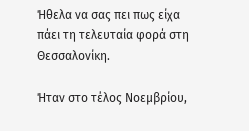Ήθελα να σας πει πως είχα πάει τη τελευταία φορά στη Θεσσαλονίκη.

Ήταν στο τέλος Νοεμβρίου,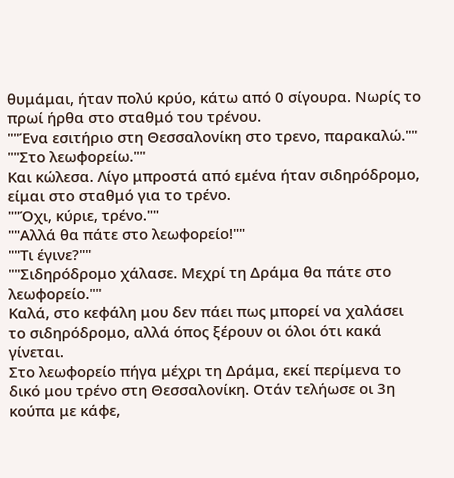θυμάμαι, ήταν πολύ κρύο, κάτω από 0 σίγουρα. Νωρίς το πρωί ήρθα στο σταθμό του τρένου.
""Ένα εσιτήριο στη Θεσσαλονίκη στο τρενο, παρακαλώ.""
""Στο λεωφορείω.""
Και κώλεσα. Λίγο μπροστά από εμένα ήταν σιδηρόδρομο, είμαι στο σταθμό για το τρένο.
""Όχι, κύριε, τρένο.""
""Αλλά θα πάτε στο λεωφορείο!""
""Τι έγινε?""
""Σιδηρόδρομο χάλασε. Μεχρί τη Δράμα θα πάτε στο λεωφορείο.""
Καλά, στο κεφάλη μου δεν πάει πως μπορεί να χαλάσει το σιδηρόδρομο, αλλά όπος ξέρουν οι όλοι ότι κακά γίνεται.
Στο λεωφορείο πήγα μέχρι τη Δράμα, εκεί περίμενα το δικό μου τρένο στη Θεσσαλονίκη. Οτάν τελήωσε οι 3η κούπα με κάφε,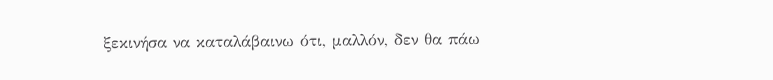ξεκινήσα να καταλάβαινω ότι, μαλλόν, δεν θα πάω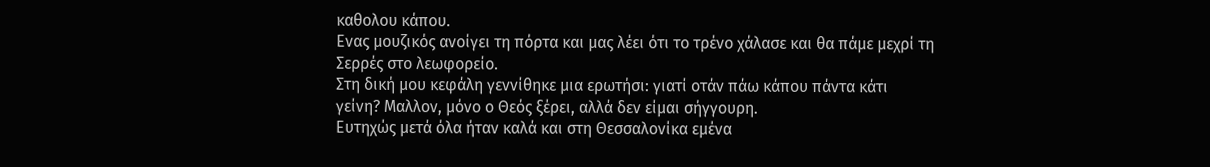καθολου κάπου.
Ενας μουζικός ανοίγει τη πόρτα και μας λέει ότι το τρένο χάλασε και θα πάμε μεχρί τη Σερρές στο λεωφορείο.
Στη δική μου κεφάλη γεννίθηκε μια ερωτήσι: γιατί οτάν πάω κάπου πάντα κάτι γείνη? Μαλλον, μόνο ο Θεός ξέρει, αλλά δεν είμαι σήγγουρη.
Ευτηχώς μετά όλα ήταν καλά και στη Θεσσαλονίκα εμένα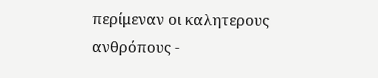περίμεναν οι καλητερους ανθρόπους -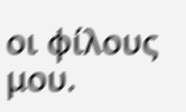οι φίλους μου.